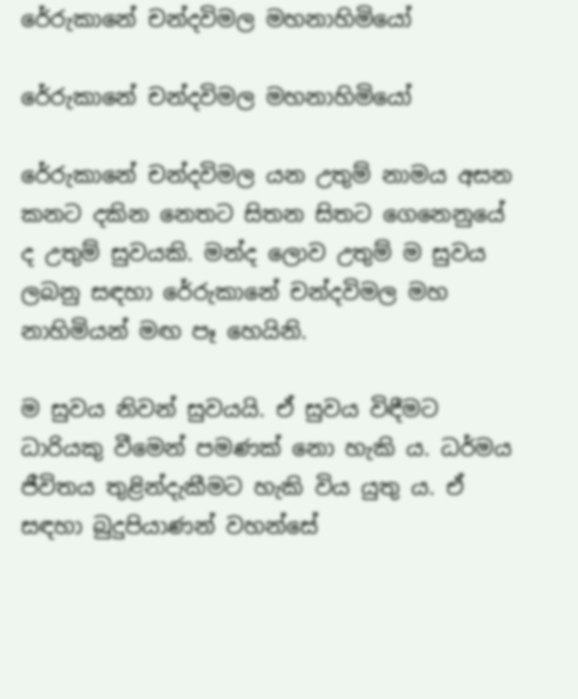රේරුකානේ චන්දවිමල මහනාහිමියෝ

රේරුකානේ චන්දවිමල මහනාහිමියෝ

රේරුකානේ චන්දවිමල යන උතුම් නාමය අසන කනට දකින නෙතට සිතන සිතට ගෙනෙනුයේ ද උතුම් සුවයකි. මන්ද ලොව උතුම් ම සුවය ලබනු සඳහා රේරුකානේ චන්දවිමල මහ නාහිමියන් මඟ පෑ හෙයිනි.

ම සුවය නිවන් සුවයයි. ඒ සුවය විඳීමට ධාරියකු වීමෙන් පමණක් නො හැකි ය. ධර්මය ජීවිතය තුළින්දැකීමට හැකි විය යුතු ය. ඒ සඳහා බුදුපියාණන් වහන්සේ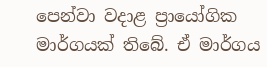පෙන්වා වදාළ ප්‍රායෝගික මාර්ගයක් තිබේ. ඒ මාර්ගය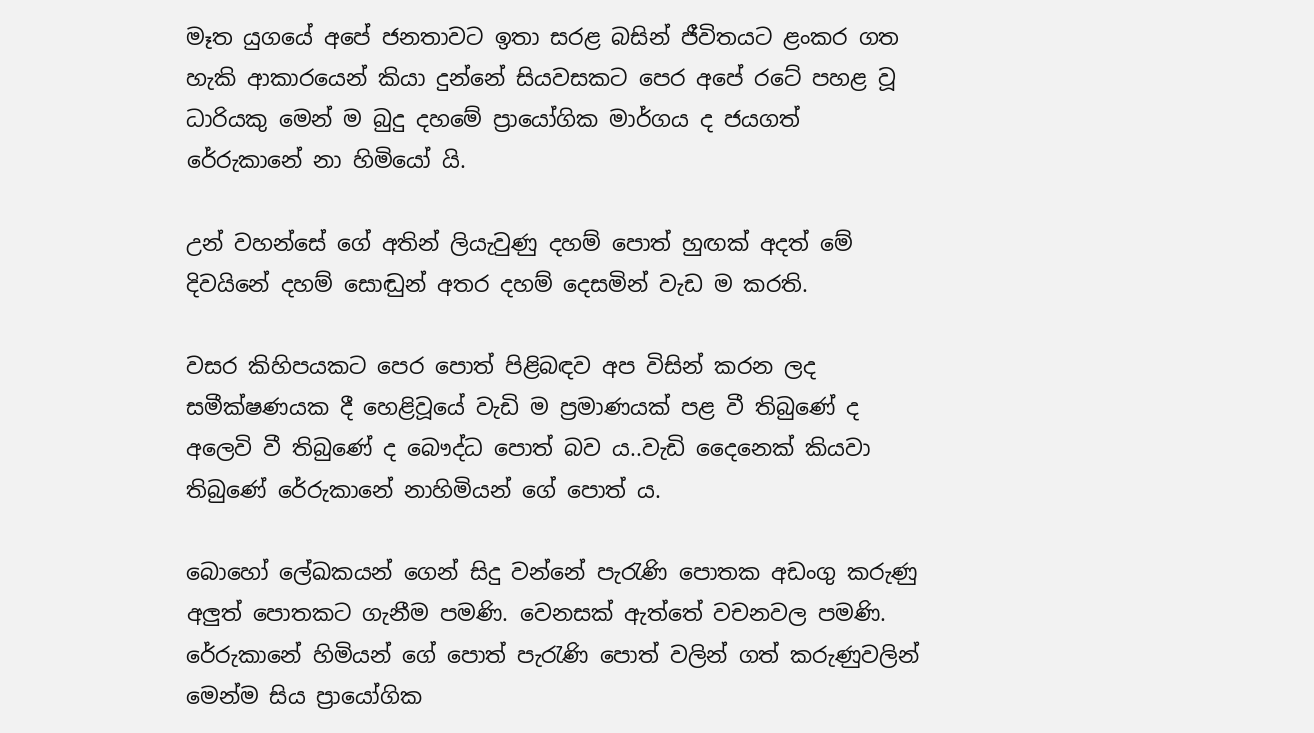මෑත යුගයේ අපේ ජනතාවට ඉතා සරළ බසින් ජීවිතයට ළංකර ගත හැකි ආකාරයෙන් කියා දුන්නේ සියවසකට පෙර අපේ රටේ පහළ වූ ධාරියකු මෙන් ම බුදු දහමේ ප්‍රායෝගික මාර්ගය ද ජයගත් රේරුකානේ නා හිමියෝ යි.

උන් වහන්සේ ගේ අතින් ලියැවුණු දහම් පොත් හුඟක් අදත් මේ දිවයිනේ දහම් සොඬුන් අතර දහම් දෙසමින් වැඩ ම කරති.

වසර කිහිපයකට පෙර පොත් පිළිබඳව අප විසින් කරන ලද සමීක්ෂණයක දී හෙළිවූයේ වැඩි ම ප්‍රමාණයක් පළ වී තිබුණේ ද අලෙවි වී තිබුණේ ද බෞද්ධ පොත් බව ය..වැඩි දෛනෙක් කියවා තිබුණේ රේරුකානේ නාහිමියන් ගේ පොත් ය.

බොහෝ ලේඛකයන් ගෙන් සිදු වන්නේ පැරැණි පොතක අඩංගු කරුණු අලුත් පොතකට ගැනීම පමණි. වෙනසක් ඇත්තේ වචනවල පමණි. රේරුකානේ හිමියන් ගේ පොත් පැරැණි පොත් වලින් ගත් කරුණුවලින් මෙන්ම සිය ප්‍රායෝගික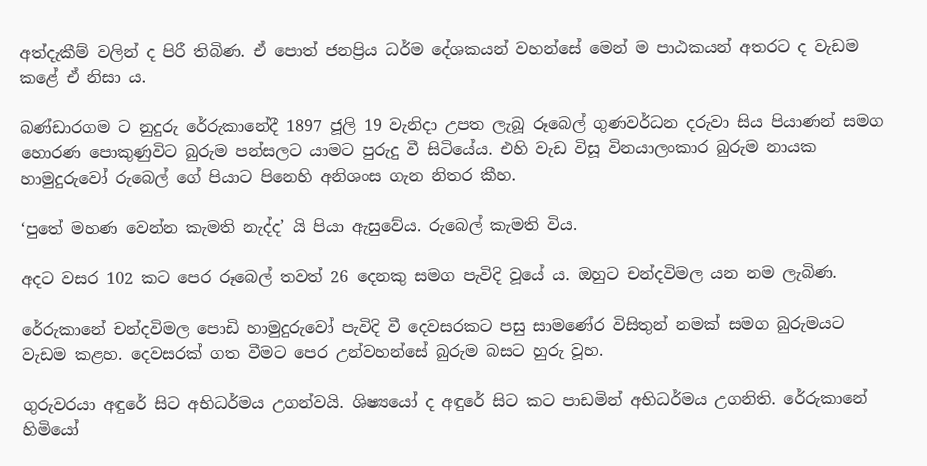අත්දැකීම් වලින් ද පිරී තිබිණ. ඒ පොත් ජනප්‍රිය ධර්ම දේශකයන් වහන්සේ මෙන් ම පාඨකයන් අතරට ද වැඩම කළේ ඒ නිසා ය.

බණ්ඩාරගම ට නුදුරු රේරුකානේදී 1897 ජූලි 19 වැනිදා උපත ලැබූ රූබෙල් ගුණවර්ධන දරුවා සිය පියාණන් සමග හොරණ පොකුණුවිට බුරුම පන්සලට යාමට පුරුදු වී සිටියේය. එහි වැඩ විසූ විනයාලංකාර බුරුම නායක හාමුදුරුවෝ රුබෙල් ගේ පියාට පිනෙහි අනිශංස ගැන නිතර කීහ.

‘පුතේ මහණ වෙන්න කැමති නැද්ද’ යි පියා ඇසුවේය. රුබෙල් කැමති විය.

අදට වසර 102 කට පෙර රූබෙල් තවත් 26 දෙනකු සමග පැවිදි වූයේ ය. ඔහුට චන්දවිමල යන නම ලැබිණ.

රේරුකානේ චන්දවිමල පොඩි හාමුදුරුවෝ පැවිදි වී දෙවසරකට පසු සාමණේර විසිතුන් නමක් සමග බුරුමයට වැඩම කළහ. දෙවසරක් ගත වීමට පෙර උන්වහන්සේ බුරුම බසට හුරු වූහ.

ගුරුවරයා අඳුරේ සිට අභිධර්මය උගන්වයි. ශිෂ්‍යයෝ ද අඳුරේ සිට කට පාඩමින් අභිධර්මය උගනිති. රේරුකානේ හිමියෝ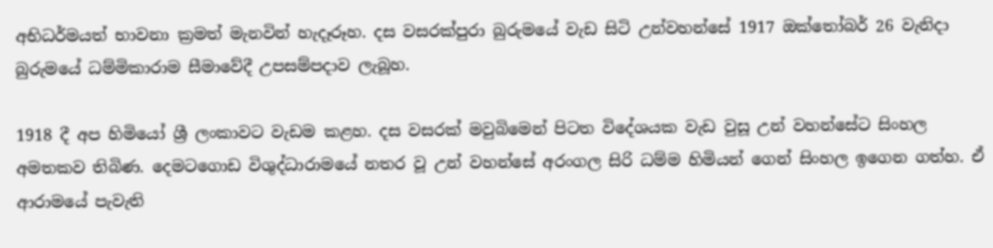අභිධර්මයත් භාවනා ක්‍රමත් මැනවින් හැදෑරූහ. දස වසරක්පුරා බුරුමයේ වැඩ සිටි උන්වහන්සේ 1917 ඔක්තෝබර් 26 වැනිදා බුරුමයේ ධම්මිකාරාම සීමාවේදී උපසම්පදාව ලැබූහ.

1918 දී අප හිමියෝ ශ්‍රී ලංකාවට වැඩම කළහ. දස වසරක් මවුබිමෙන් පිටත විදේශයක වැඩ වුසූ උන් වහන්සේට සිංහල අමතකව තිබිණ. දෙමටගොඩ විශුද්ධාරාමයේ නතර වූ උන් වහන්සේ අරංගල සිරි ධම්ම හිමියන් ගෙන් සිංහල ඉගෙන ගත්හ. ඒ ආරාමයේ පැවැති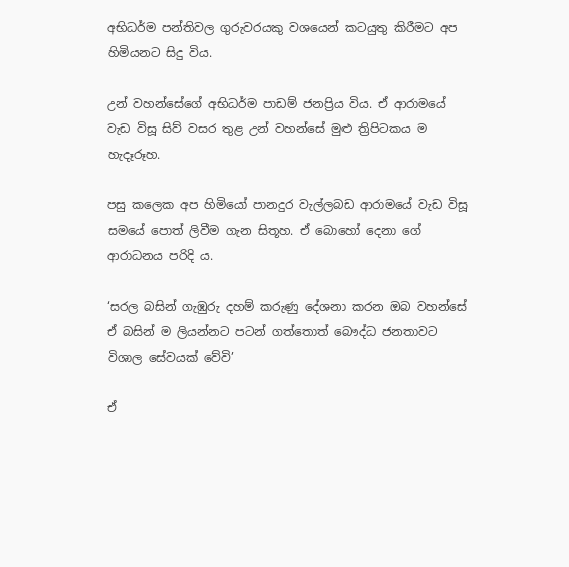අභිධර්ම පන්තිවල ගුරුවරයකු වශයෙන් කටයුතු කිරීමට අප හිමියනට සිදු විය.

උන් වහන්සේගේ අභිධර්ම පාඩම් ජනප්‍රිය විය. ඒ ආරාමයේ වැඩ විසූ සිව් වසර තුළ උන් වහන්සේ මුළු ත්‍රිපිටකය ම හැදෑරූහ.

පසු කලෙක අප හිමියෝ පානදුර වැල්ලබඩ ආරාමයේ වැඩ විසූ සමයේ පොත් ලිවීම ගැන සිතූහ. ඒ බොහෝ දෙනා ගේ ආරාධනය පරිදි ය.

‘සරල බසින් ගැඹුරු දහම් කරුණු දේශනා කරන ඔබ වහන්සේ ඒ බසින් ම ලියන්නට පටන් ගත්තොත් බෞද්ධ ජනතාවට විශාල සේවයක් වේවි’

ඒ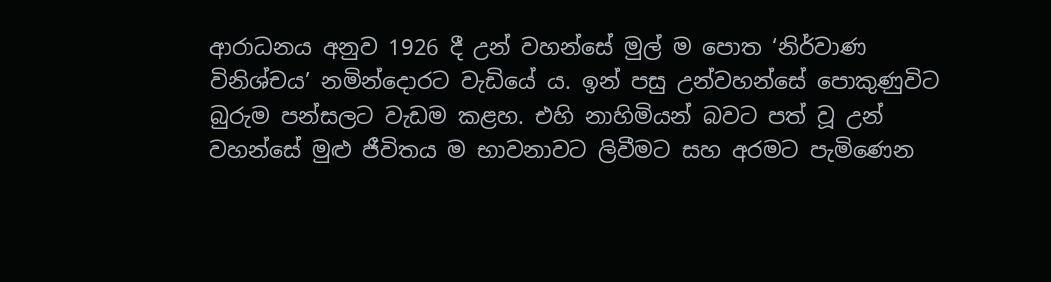ආරාධනය අනුව 1926 දී උන් වහන්සේ මුල් ම පොත ‘නිර්වාණ විනිශ්චය’ නමින්දොරට වැඩියේ ය. ඉන් පසු උන්වහන්සේ පොකුණුවිට බුරුම පන්සලට වැඩම කළහ. එහි නාහිමියන් බවට පත් වූ උන් වහන්සේ මුළු ජීවිතය ම භාවනාවට ලිවීමට සහ අරමට පැමිණෙන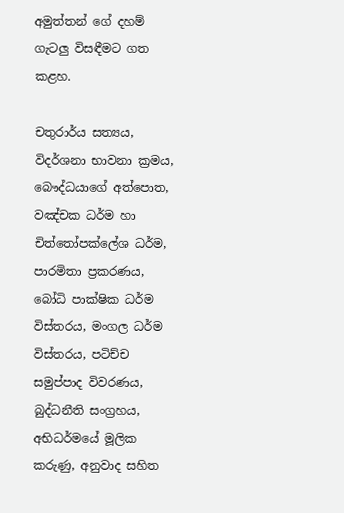අමුත්තන් ගේ දහම් ගැටලු විසඳීමට ගත කළහ.

චතුරාර්ය සත්‍යය, විදර්ශනා භාවනා ක්‍රමය, බෞද්ධයාගේ අත්පොත, වඤ්චක ධර්ම හා චිත්තෝපක්ලේශ ධර්ම, පාරමිතා ප්‍රකරණය, බෝධි පාක්ෂික ධර්ම විස්තරය, මංගල ධර්ම විස්තරය, පටිච්ච සමුප්පාද විවරණය, බුද්ධනීති සංග්‍රහය, අභිධර්මයේ මූලික කරුණු, අනුවාද සහිත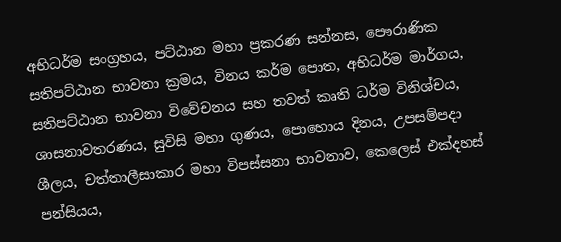අභිධර්ම සංග්‍රහය, පට්ඨාන මහා ප්‍රකරණ සන්නස, පෞරාණික සතිපට්ඨාන භාවනා ක්‍රමය, විනය කර්ම පොත, අභිධර්ම මාර්ගය, සතිපට්ඨාන භාවනා විවේචනය සහ තවත් කෘති ධර්ම විනිශ්චය, ශාසනාවතරණය, සුවිසි මහා ගුණය, පොහොය දිනය, උපසම්පදා ශීලය, චත්තාලීසාකාර මහා විපස්සනා භාවනාව, කෙලෙස් එක්දහස් පන්සියය,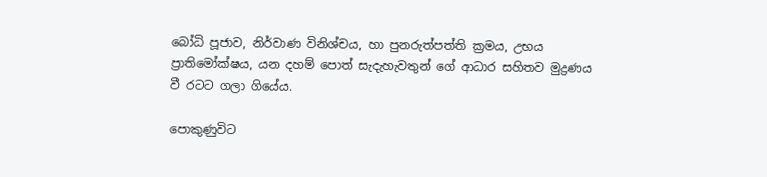බෝධි පූජාව, නිර්වාණ විනිශ්චය, හා පුනරුත්පත්ති ක්‍රමය, උභය ප්‍රාතිමෝක්ෂය, යන දහම් පොත් සැදැහැවතුන් ගේ ආධාර සහිතව මුද්‍රණය වී රටට ගලා ගියේය.

පොකුණුවිට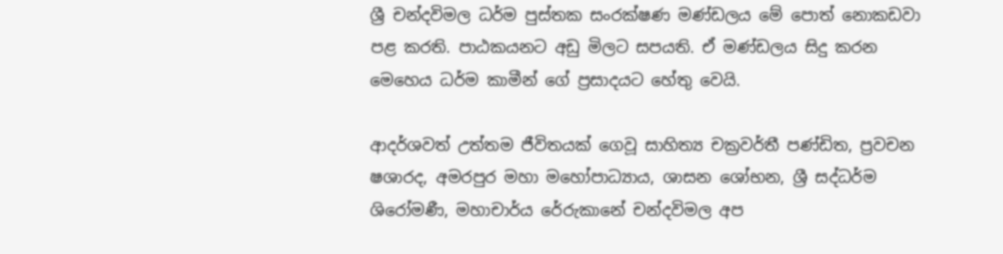ශ්‍රී චන්දවිමල ධර්ම පුස්තක සංරක්ෂණ මණ්ඩලය මේ පොත් නොකඩවා පළ කරති. පාඨකයනට අඩු මිලට සපයති. ඒ මණ්ඩලය සිදු කරන මෙහෙය ධර්ම කාමීන් ගේ ප්‍රසාදයට හේතු වෙයි.

ආදර්ශවත් උත්තම ජීවිතයක් ගෙවූ සාහිත්‍ය චක්‍රවර්තී පණ්ඩිත, ප්‍රවචන ෂශාරද, අමරපුර මහා මහෝපාධ්‍යාය, ශාසන ශෝභන, ශ්‍රී සද්ධර්ම ශිරෝමණී, මහාචාර්ය රේරුකානේ චන්දවිමල අප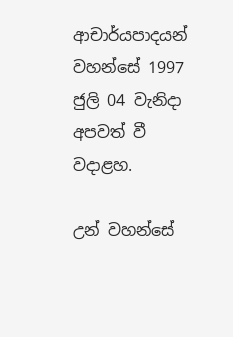ආචාර්යපාදයන් වහන්සේ 1997 ජුලි 04 වැනිදා අපවත් වී වදාළහ.

උන් වහන්සේ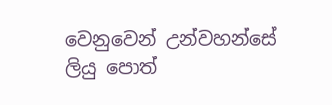වෙනුවෙන් උන්වහන්සේ ලියු පොත්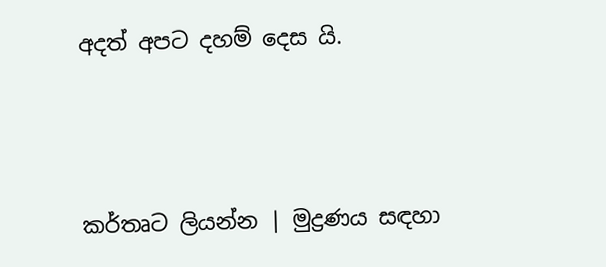අදත් අපට දහම් දෙස යි.



කර්තෘට ලියන්න | මුද්‍රණය සඳහා